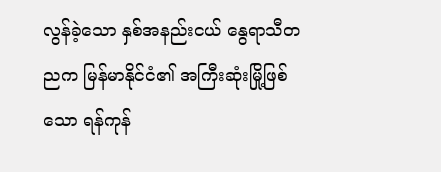လွန်ခဲ့သော နှစ်အနည်းငယ် နွေရာသီတညက မြန်မာနိုင်ငံ၏ အကြီးဆုံးမြို့ဖြစ်သော ရန်ကုန်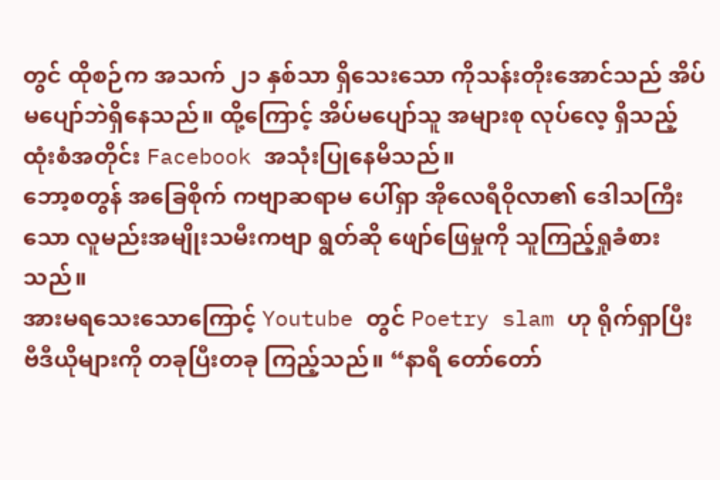တွင် ထိုစဉ်က အသက် ၂၁ နှစ်သာ ရှိသေးသော ကိုသန်းတိုးအောင်သည် အိပ်မပျော်ဘဲရှိနေသည်။ ထို့ကြောင့် အိပ်မပျော်သူ အများစု လုပ်လေ့ ရှိသည့် ထုံးစံအတိုင်း Facebook အသုံးပြုနေမိသည်။
ဘော့စတွန် အခြေစိုက် ကဗျာဆရာမ ပေါ်ရှာ အိုလေရီဝိုလာ၏ ဒေါသကြီးသော လူမည်းအမျိုးသမီးကဗျာ ရွတ်ဆို ဖျော်ဖြေမှုကို သူကြည့်ရှုခံစားသည်။
အားမရသေးသောကြောင့် Youtube တွင် Poetry slam ဟု ရိုက်ရှာပြီး ဗီဒီယိုများကို တခုပြီးတခု ကြည့်သည်။ “နာရီ တော်တော်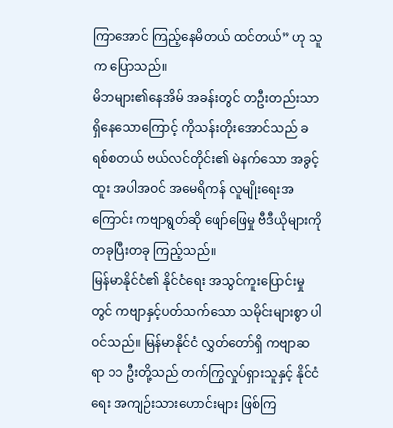ကြာအောင် ကြည့်နေမိတယ် ထင်တယ်” ဟု သူက ပြောသည်။
မိဘများ၏နေအိမ် အခန်းတွင် တဦးတည်းသာ ရှိနေသောကြောင့် ကိုသန်းတိုးအောင်သည် ခရစ်စတယ် ဗယ်လင်တိုင်း၏ မဲနက်သော အခွင့်ထူး အပါအဝင် အမေရိကန် လူမျိုးရေးအကြောင်း ကဗျာရွတ်ဆို ဖျော်ဖြေမှု ဗီဒီယိုများကို တခုပြီးတခု ကြည့်သည်။
မြန်မာနိုင်ငံ၏ နိုင်ငံရေး အသွင်ကူးပြောင်းမှုတွင် ကဗျာနှင့်ပတ်သက်သော သမိုင်းများစွာ ပါဝင်သည်။ မြန်မာနိုင်ငံ လွှတ်တော်ရှိ ကဗျာဆရာ ၁၁ ဦးတို့သည် တက်ကြွလှုပ်ရှားသူနှင့် နိုင်ငံရေး အကျဉ်းသားဟောင်းများ ဖြစ်ကြ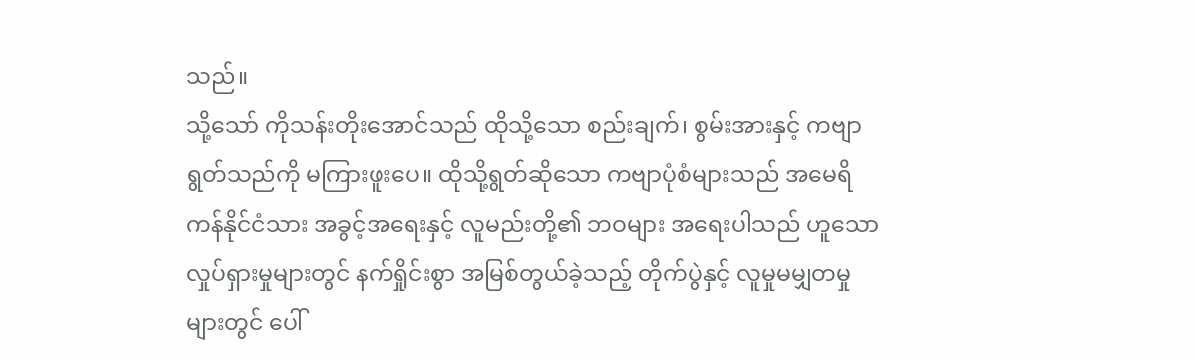သည်။
သို့သော် ကိုသန်းတိုးအောင်သည် ထိုသို့သော စည်းချက်၊ စွမ်းအားနှင့် ကဗျာရွတ်သည်ကို မကြားဖူးပေ။ ထိုသို့ရွတ်ဆိုသော ကဗျာပုံစံများသည် အမေရိကန်နိုင်ငံသား အခွင့်အရေးနှင့် လူမည်းတို့၏ ဘဝများ အရေးပါသည် ဟူသော လှုပ်ရှားမှုများတွင် နက်ရှိုင်းစွာ အမြစ်တွယ်ခဲ့သည့် တိုက်ပွဲနှင့် လူမှုမမျှတမှုများတွင် ပေါ်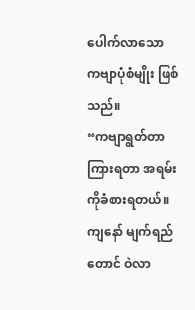ပေါက်လာသော ကဗျာပုံစံမျိုး ဖြစ်သည်။
“ကဗျာရွတ်တာ ကြားရတာ အရမ်းကိုခံစားရတယ်။ ကျနော် မျက်ရည်တောင် ဝဲလာ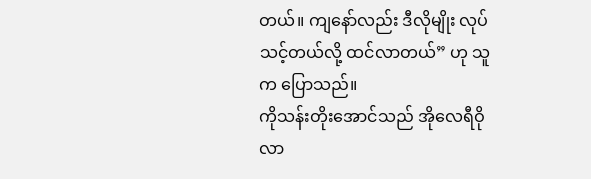တယ်။ ကျနော်လည်း ဒီလိုမျိုး လုပ်သင့်တယ်လို့ ထင်လာတယ်” ဟု သူက ပြောသည်။
ကိုသန်းတိုးအောင်သည် အိုလေရီဝိုလာ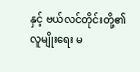နှင့် ဗယ်လင်တိုင်းတို့၏ လူမျိုးရေး မ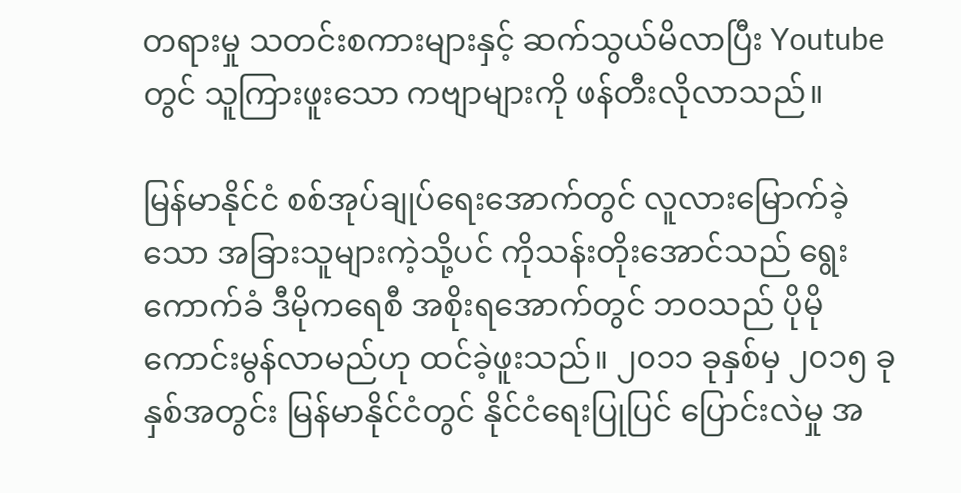တရားမှု သတင်းစကားများနှင့် ဆက်သွယ်မိလာပြီး Youtube တွင် သူကြားဖူးသော ကဗျာများကို ဖန်တီးလိုလာသည်။

မြန်မာနိုင်ငံ စစ်အုပ်ချုပ်ရေးအောက်တွင် လူလားမြောက်ခဲ့သော အခြားသူများကဲ့သို့ပင် ကိုသန်းတိုးအောင်သည် ရွေးကောက်ခံ ဒီမိုကရေစီ အစိုးရအောက်တွင် ဘဝသည် ပိုမိုကောင်းမွန်လာမည်ဟု ထင်ခဲ့ဖူးသည်။ ၂၀၁၁ ခုနှစ်မှ ၂၀၁၅ ခုနှစ်အတွင်း မြန်မာနိုင်ငံတွင် နိုင်ငံရေးပြုပြင် ပြောင်းလဲမှု အ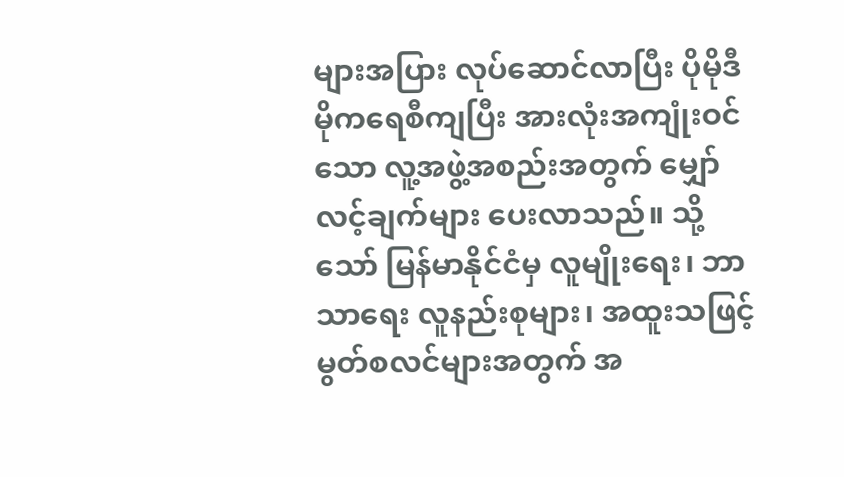များအပြား လုပ်ဆောင်လာပြီး ပိုမိုဒီမိုကရေစီကျပြီး အားလုံးအကျုံးဝင်သော လူ့အဖွဲ့အစည်းအတွက် မျှော်လင့်ချက်များ ပေးလာသည်။ သို့သော် မြန်မာနိုင်ငံမှ လူမျိုးရေး၊ ဘာသာရေး လူနည်းစုများ၊ အထူးသဖြင့် မွတ်စလင်များအတွက် အ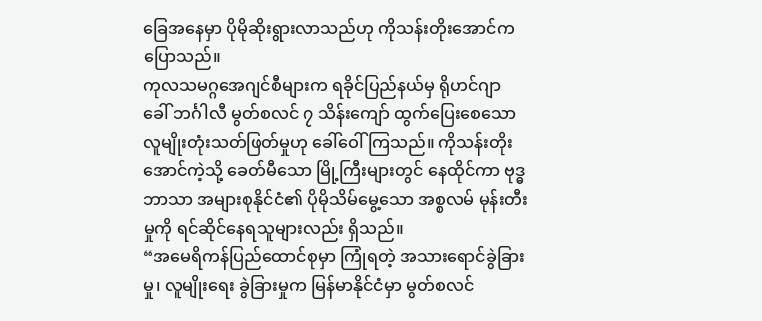ခြေအနေမှာ ပိုမိုဆိုးရွားလာသည်ဟု ကိုသန်းတိုးအောင်က ပြောသည်။
ကုလသမဂ္ဂအေဂျင်စီများက ရခိုင်ပြည်နယ်မှ ရိုဟင်ဂျာ ခေါ် ဘင်္ဂါလီ မွတ်စလင် ၇ သိန်းကျော် ထွက်ပြေးစေသော လူမျိုးတုံးသတ်ဖြတ်မှုဟု ခေါ်ဝေါ်ကြသည်။ ကိုသန်းတိုးအောင်ကဲ့သို့ ခေတ်မီသော မြို့ကြီးများတွင် နေထိုင်ကာ ဗုဒ္ဓဘာသာ အများစုနိုင်ငံ၏ ပိုမိုသိမ်မွေ့သော အစ္စလမ် မုန်းတီးမှုကို ရင်ဆိုင်နေရသူများလည်း ရှိသည်။
“အမေရိကန်ပြည်ထောင်စုမှာ ကြုံရတဲ့ အသားရောင်ခွဲခြားမှု၊ လူမျိုးရေး ခွဲခြားမှုက မြန်မာနိုင်ငံမှာ မွတ်စလင်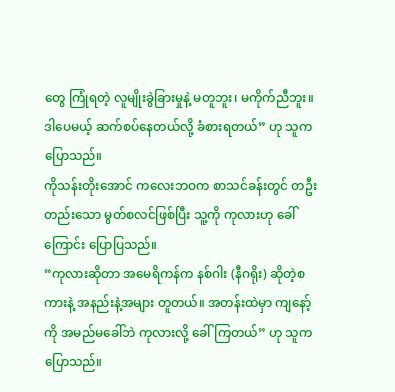တွေ ကြုံရတဲ့ လူမျိုးခွဲခြားမှုနဲ့ မတူဘူး၊ မကိုက်ညီဘူး။ ဒါပေမယ့် ဆက်စပ်နေတယ်လို့ ခံစားရတယ်” ဟု သူက ပြောသည်။
ကိုသန်းတိုးအောင် ကလေးဘဝက စာသင်ခန်းတွင် တဦးတည်းသော မွတ်စလင်ဖြစ်ပြီး သူ့ကို ကုလားဟု ခေါ်ကြောင်း ပြောပြသည်။
“ကုလားဆိုတာ အမေရိကန်က နစ်ဂါး (နီဂရိုး) ဆိုတဲ့စကားနဲ့ အနည်းနဲ့အများ တူတယ်။ အတန်းထဲမှာ ကျနော့်ကို အမည်မခေါ်ဘဲ ကုလားလို့ ခေါ်ကြတယ်” ဟု သူက ပြောသည်။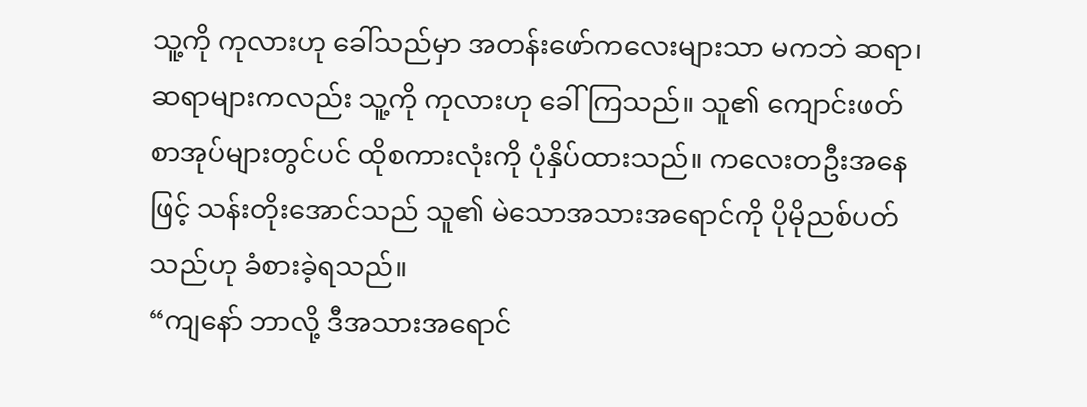သူ့ကို ကုလားဟု ခေါ်သည်မှာ အတန်းဖော်ကလေးများသာ မကဘဲ ဆရာ၊ ဆရာများကလည်း သူ့ကို ကုလားဟု ခေါ်ကြသည်။ သူ၏ ကျောင်းဖတ်စာအုပ်များတွင်ပင် ထိုစကားလုံးကို ပုံနှိပ်ထားသည်။ ကလေးတဦးအနေဖြင့် သန်းတိုးအောင်သည် သူ၏ မဲသောအသားအရောင်ကို ပိုမိုညစ်ပတ်သည်ဟု ခံစားခဲ့ရသည်။
“ကျနော် ဘာလို့ ဒီအသားအရောင်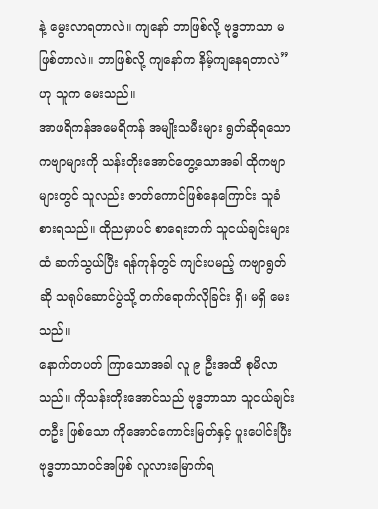နဲ့ မွေးလာရတာလဲ။ ကျနော် ဘာဖြစ်လို့ ဗုဒ္ဓဘာသာ မဖြစ်တာလဲ။ ဘာဖြစ်လို့ ကျနော်က နိမ့်ကျနေရတာလဲ” ဟု သူက မေးသည်။
အာဖရိကန်အမေရိကန် အမျိုးသမီးများ ရွတ်ဆိုရသော ကဗျာများကို သန်းတိုးအောင်တွေ့သောအခါ ထိုကဗျာများတွင် သူလည်း ဇာတ်ကောင်ဖြစ်နေကြောင်း သူခံစားရသည်။ ထိုညမှာပင် စာရေးဘက် သူငယ်ချင်းများထံ ဆက်သွယ်ပြီး ရန်ကုန်တွင် ကျင်းပမည့် ကဗျာရွတ်ဆို သရုပ်ဆောင်ပွဲသို့ တက်ရောက်လိုခြင်း ရှိ၊ မရှိ မေးသည်။
နောက်တပတ် ကြာသောအခါ လူ ၉ ဦးအထိ စုမိလာသည်။ ကိုသန်းတိုးအောင်သည် ဗုဒ္ဓဘာသာ သူငယ်ချင်း တဦး ဖြစ်သော ကိုအောင်ကောင်းမြတ်နှင့် ပူးပေါင်းပြီး ဗုဒ္ဓဘာသာဝင်အဖြစ် လူလားမြောက်ရ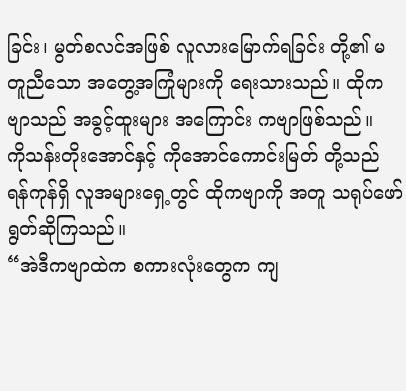ခြင်း၊ မွတ်စလင်အဖြစ် လူလားမြောက်ရခြင်း တို့၏ မတူညီသော အတွေ့အကြုံများကို ရေးသားသည်။ ထိုကဗျာသည် အခွင့်ထူးများ အကြောင်း ကဗျာဖြစ်သည်။
ကိုသန်းတိုးအောင်နှင့် ကိုအောင်ကောင်းမြတ် တို့သည် ရန်ကုန်ရှိ လူအများရှေ့တွင် ထိုကဗျာကို အတူ သရုပ်ဖော် ရွတ်ဆိုကြသည်။
“အဲဒီကဗျာထဲက စကားလုံးတွေက ကျ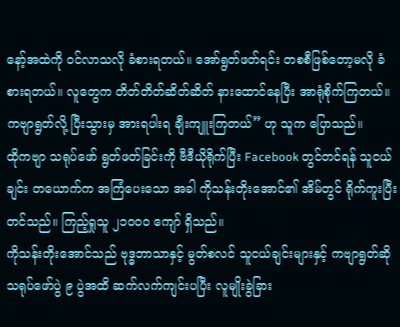နော့်အထဲကို ဝင်လာသလို ခံစားရတယ်။ အော်ရွတ်ဖတ်ရင်း တစစီဖြစ်တော့မလို ခံစားရတယ်။ လူတွေက တိတ်တိတ်ဆိတ်ဆိတ် နားထောင်နေပြီး အာရုံစိုက်ကြတယ်။ ကဗျာရွတ်လို့ ပြီးသွားမှ အားရပါးရ ချီးကျူးကြတယ်” ဟု သူက ပြောသည်။
ထိုကဗျာ သရုပ်ဖော် ရွတ်ဖတ်ခြင်းကို ဗီဒီယိုရိုက်ပြီး Facebook တွင်တင်ရန် သူငယ်ချင်း တယောက်က အကြံပေးသော အခါ ကိုသန်းတိုးအောင်၏ အိမ်တွင် ရိုက်ကူးပြီး တင်သည်။ ကြည့်ရှုသူ ၂၁၀၀၀ ကျော် ရှိသည်။
ကိုသန်းတိုးအောင်သည် ဗုဒ္ဓဘာသာနှင့် မွတ်စလင် သူငယ်ချင်းများနှင့် ကဗျာရွတ်ဆို သရုပ်ဖော်ပွဲ ၉ ပွဲအထိ ဆက်လက်ကျင်းပပြီး လူမျိုးခွဲခြား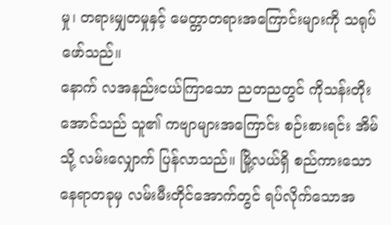မှု၊ တရားမျှတမှုနှင့် မေတ္တာတရားအကြောင်းများကို သရုပ်ဖော်သည်။
နောက် လအနည်းငယ်ကြာသော ညတညတွင် ကိုသန်းတိုးအောင်သည် သူ၏ ကဗျာများအကြောင်း စဉ်းစားရင်း အိမ်သို့ လမ်းလျှောက် ပြန်လာသည်။ မြို့လယ်ရှိ စည်ကားသော နေရာတခုမှ လမ်းမီးတိုင်အောက်တွင် ရပ်လိုက်သောအ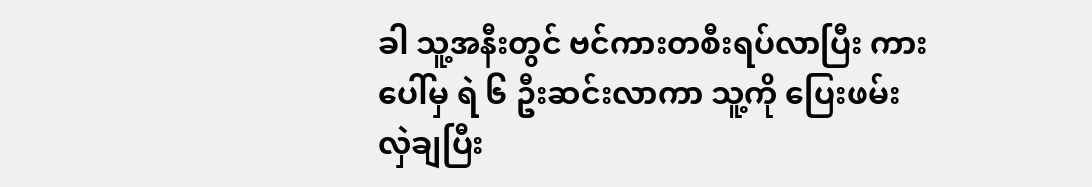ခါ သူ့အနီးတွင် ဗင်ကားတစီးရပ်လာပြီး ကားပေါ်မှ ရဲ ၆ ဦးဆင်းလာကာ သူ့ကို ပြေးဖမ်းလှဲချပြီး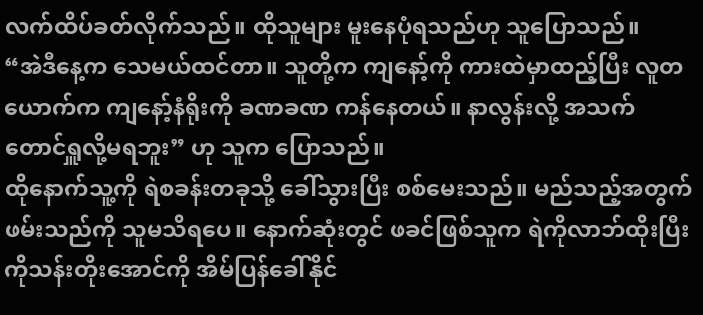လက်ထိပ်ခတ်လိုက်သည်။ ထိုသူများ မူးနေပုံရသည်ဟု သူပြောသည်။
“အဲဒီနေ့က သေမယ်ထင်တာ။ သူတို့က ကျနော့်ကို ကားထဲမှာထည့်ပြီး လူတယောက်က ကျနော့်နံရိုးကို ခဏခဏ ကန်နေတယ်။ နာလွန်းလို့ အသက်တောင်ရှူလို့မရဘူး” ဟု သူက ပြောသည်။
ထိုနောက်သူ့ကို ရဲစခန်းတခုသို့ ခေါ်သွားပြီး စစ်မေးသည်။ မည်သည့်အတွက် ဖမ်းသည်ကို သူမသိရပေ။ နောက်ဆုံးတွင် ဖခင်ဖြစ်သူက ရဲကိုလာဘ်ထိုးပြီး ကိုသန်းတိုးအောင်ကို အိမ်ပြန်ခေါ်နိုင်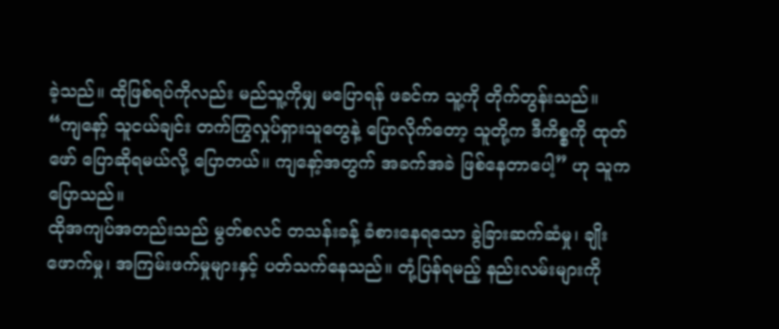ခဲ့သည်။ ထိုဖြစ်ရပ်ကိုလည်း မည်သူ့ကိုမျှ မပြောရန် ဖခင်က သူ့ကို တိုက်တွန်းသည်။
“ကျနော့် သူငယ်ချင်း တက်ကြွလှုပ်ရှားသူတွေနဲ့ ပြောလိုက်တော့ သူတို့က ဒီကိစ္စကို ထုတ်ဖော် ပြောဆိုရမယ်လို့ ပြောတယ်။ ကျနော့်အတွက် အခက်အခဲ ဖြစ်နေတာပေါ့” ဟု သူက ပြောသည်။
ထိုအကျပ်အတည်းသည် မွတ်စလင် တသန်းခန့် ခံစားနေရသော ခွဲခြားဆက်ဆံမှု၊ ချိုးဖောက်မှု၊ အကြမ်းဖက်မှုများနှင့် ပတ်သက်နေသည်။ တုံ့ပြန်ရမည့် နည်းလမ်းများကို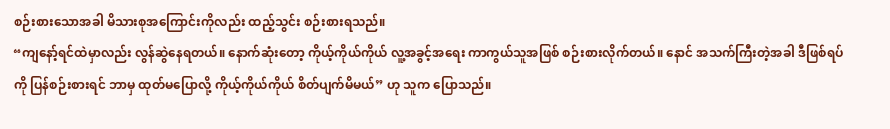စဉ်းစားသောအခါ မိသားစုအကြောင်းကိုလည်း ထည့်သွင်း စဉ်းစားရသည်။
“ကျနော့်ရင်ထဲမှာလည်း လွန်ဆွဲနေရတယ်။ နောက်ဆုံးတော့ ကိုယ့်ကိုယ်ကိုယ် လူ့အခွင့်အရေး ကာကွယ်သူအဖြစ် စဉ်းစားလိုက်တယ်။ နောင် အသက်ကြီးတဲ့အခါ ဒီဖြစ်ရပ်ကို ပြန်စဉ်းစားရင် ဘာမှ ထုတ်မပြောလို့ ကိုယ့်ကိုယ်ကိုယ် စိတ်ပျက်မိမယ်” ဟု သူက ပြောသည်။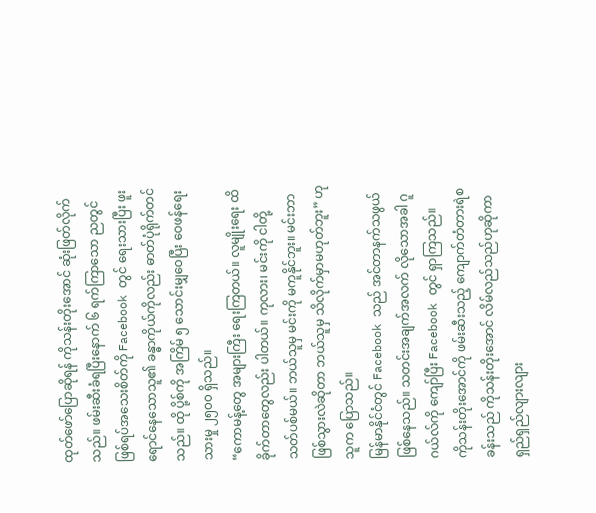ထုတ်ဖော်ပြောဆိုရန် ကိုသန်းတိုးအောင် ဆုံးဖြတ်လိုက်သည်။ ဖမ်းဆီးခံရပြီးနောက် ၆ ရက်ကြာသော ညတွင် ဖြစ်ရပ်အသေးစိတ်ကို Facebook တွင် ရေးသားပြီး ဖူးရောင်နေသောသူ၏ ခန္ဓာကိုယ်ကိုလည်း ဓာတ်ပုံရိုက်တင်သည်။ ထို ပို့စ်ကို အကြိမ် ၅ သောင်းမျှဝေပြီး ဝေဖန်ရေးသားမှု ၂၅၀၀ ရှိသည်။
“ကောမန့်တွေ အများကြီး ရေးကြတယ်။ လူမျိုးရေး ထိခိုက်တာတွေလည်း ပါတယ်။ ကုလား၊ မင်းကို ငါတို့သတ်ပစ်မယ်။ ဘယ်သူမှ မင်းကို မကူနိုင်ဘူး။ မင်းဘာဖြစ်သွားလဲဆိုတာ ဘယ်သူမှ သိလိုက်မှာမဟုတ်ဘူး” ဟု သူက ပြောသည်။
မြန်မာနိုင်ငံတွင် Facebook သည် အင်တာနက်သဖွယ် ဖြစ်နေသည်။ သတင်းအချက်အလက် လိုသောအခါ ဂူဂယ်လ်ကို ကျော်ပြီး Facebook တွင် ရှာကြသည်။
ကိုသန်းတိုးအောင်ကို ဖမ်းဆီးသည့် ကျောက်တံတားရဲစခန်းသည် ကိုသန်းတိုးအောင် လိမ်လည်သည်ဟုဆိုကာ ရှည်ရှည်လျားလျား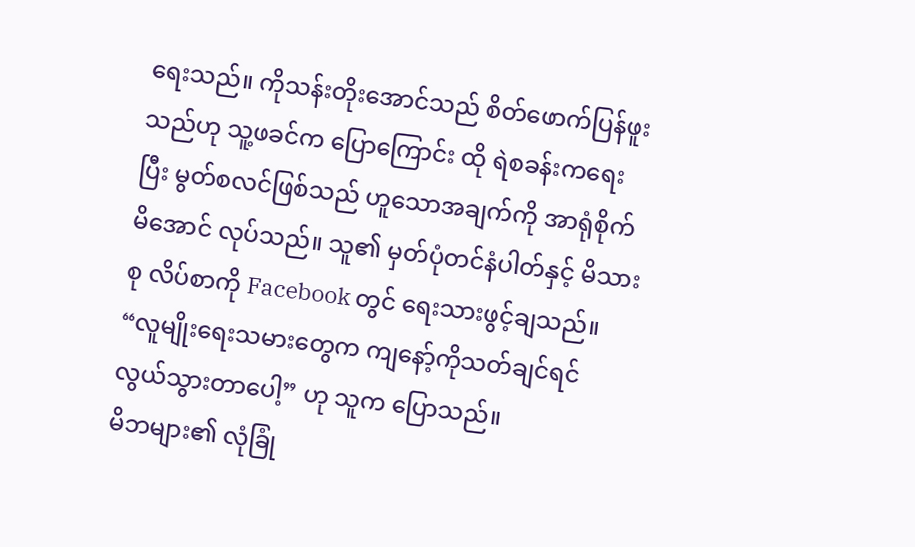ရေးသည်။ ကိုသန်းတိုးအောင်သည် စိတ်ဖောက်ပြန်ဖူးသည်ဟု သူ့ဖခင်က ပြောကြောင်း ထို ရဲစခန်းကရေးပြီး မွတ်စလင်ဖြစ်သည် ဟူသောအချက်ကို အာရုံစိုက်မိအောင် လုပ်သည်။ သူ၏ မှတ်ပုံတင်နံပါတ်နှင့် မိသားစု လိပ်စာကို Facebook တွင် ရေးသားဖွင့်ချသည်။
“လူမျိုးရေးသမားတွေက ကျနော့်ကိုသတ်ချင်ရင် လွယ်သွားတာပေါ့” ဟု သူက ပြောသည်။
မိဘများ၏ လုံခြုံ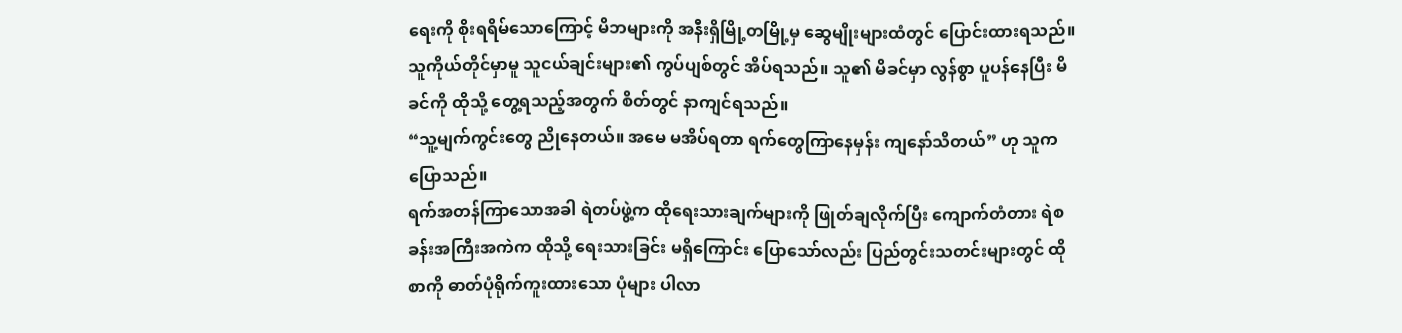ရေးကို စိုးရရိမ်သောကြောင့် မိဘများကို အနီးရှိမြို့တမြို့မှ ဆွေမျိုးများထံတွင် ပြောင်းထားရသည်။ သူကိုယ်တိုင်မှာမူ သူငယ်ချင်းများ၏ ကွပ်ပျစ်တွင် အိပ်ရသည်။ သူ၏ မိခင်မှာ လွန်စွာ ပူပန်နေပြီး မိခင်ကို ထိုသို့ တွေ့ရသည့်အတွက် စိတ်တွင် နာကျင်ရသည်။
“သူ့မျက်ကွင်းတွေ ညိုနေတယ်။ အမေ မအိပ်ရတာ ရက်တွေကြာနေမှန်း ကျနော်သိတယ်” ဟု သူက ပြောသည်။
ရက်အတန်ကြာသောအခါ ရဲတပ်ဖွဲ့က ထိုရေးသားချက်များကို ဖြုတ်ချလိုက်ပြီး ကျောက်တံတား ရဲစခန်းအကြီးအကဲက ထိုသို့ ရေးသားခြင်း မရှိကြောင်း ပြောသော်လည်း ပြည်တွင်းသတင်းများတွင် ထိုစာကို ဓာတ်ပုံရိုက်ကူးထားသော ပုံများ ပါလာ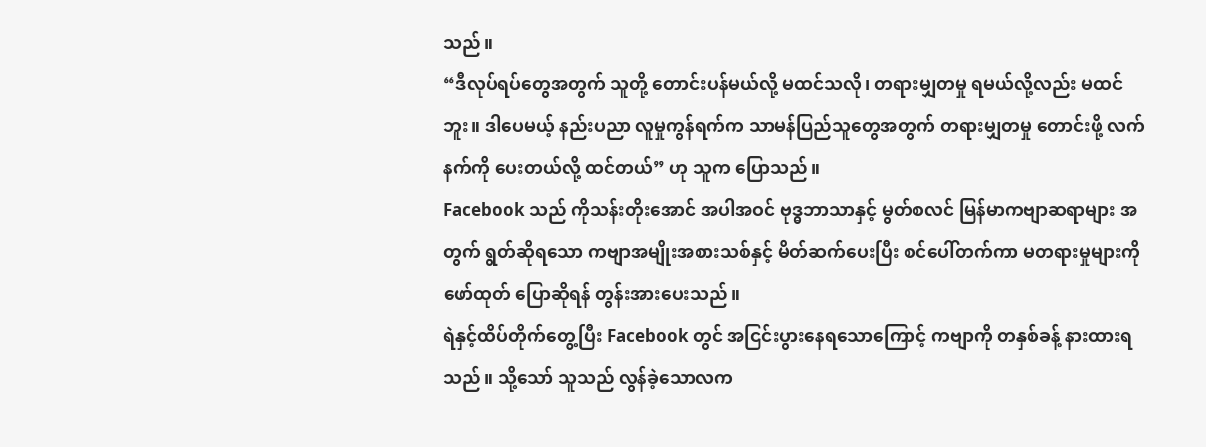သည်။
“ဒီလုပ်ရပ်တွေအတွက် သူတို့ တောင်းပန်မယ်လို့ မထင်သလို၊ တရားမျှတမှု ရမယ်လို့လည်း မထင်ဘူး။ ဒါပေမယ့် နည်းပညာ လူမှုကွန်ရက်က သာမန်ပြည်သူတွေအတွက် တရားမျှတမှု တောင်းဖို့ လက်နက်ကို ပေးတယ်လို့ ထင်တယ်” ဟု သူက ပြောသည်။
Facebook သည် ကိုသန်းတိုးအောင် အပါအဝင် ဗုဒ္ဓဘာသာနှင့် မွတ်စလင် မြန်မာကဗျာဆရာများ အတွက် ရွတ်ဆိုရသော ကဗျာအမျိုးအစားသစ်နှင့် မိတ်ဆက်ပေးပြီး စင်ပေါ်တက်ကာ မတရားမှုများကို ဖော်ထုတ် ပြောဆိုရန် တွန်းအားပေးသည်။
ရဲနှင့်ထိပ်တိုက်တွေ့ပြီး Facebook တွင် အငြင်းပွားနေရသောကြောင့် ကဗျာကို တနှစ်ခန့် နားထားရသည်။ သို့သော် သူသည် လွန်ခဲ့သောလက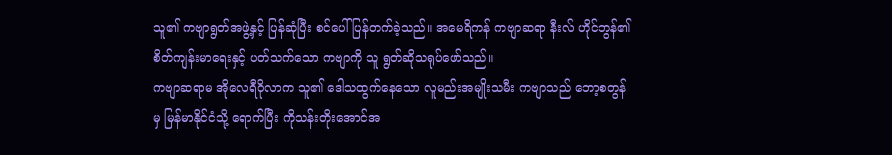သူ၏ ကဗျာရွတ်အဖွဲ့နှင့် ပြန်ဆုံပြီး စင်ပေါ်ပြန်တက်ခဲ့သည်။ အမေရိကန် ကဗျာဆရာ နီးလ် ဟိုင်ဘွန်၏ စိတ်ကျန်းမာရေးနှင့် ပတ်သက်သော ကဗျာကို သူ ရွတ်ဆိုသရုပ်ဖော်သည်။
ကဗျာဆရာမ အိုလေရီဝိုလာက သူ၏ ဒေါသထွက်နေသော လူမည်းအမျိုးသမီး ကဗျာသည် ဘော့စတွန်မှ မြန်မာနိုင်ငံသို့ ရောက်ပြီး ကိုသန်းတိုးအောင်အ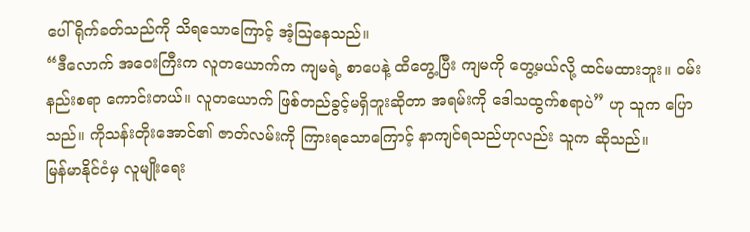ပေါ် ရိုက်ခတ်သည်ကို သိရသောကြောင့် အံ့သြနေသည်။
“ဒီလောက် အဝေးကြီးက လူတယောက်က ကျမရဲ့ စာပေနဲ့ ထိတွေ့ပြီး ကျမကို တွေ့မယ်လို့ ထင်မထားဘူး။ ဝမ်းနည်းစရာ ကောင်းတယ်။ လူတယောက် ဖြစ်တည်ခွင့်မရှိဘူးဆိုတာ အရမ်းကို ဒေါသထွက်စရာပဲ” ဟု သူက ပြောသည်။ ကိုသန်းတိုးအောင်၏ ဇာတ်လမ်းကို ကြားရသောကြောင့် နာကျင်ရသည်ဟုလည်း သူက ဆိုသည်။
မြန်မာနိုင်ငံမှ လူမျိုးရေး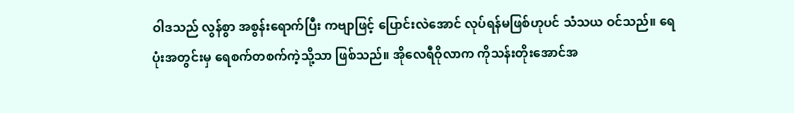ဝါဒသည် လွန်စွာ အစွန်းရောက်ပြီး ကဗျာဖြင့် ပြောင်းလဲအောင် လုပ်ရန်မဖြစ်ဟုပင် သံသယ ဝင်သည်။ ရေပုံးအတွင်းမှ ရေစက်တစက်ကဲ့သို့သာ ဖြစ်သည်။ အိုလေရီဝိုလာက ကိုသန်းတိုးအောင်အ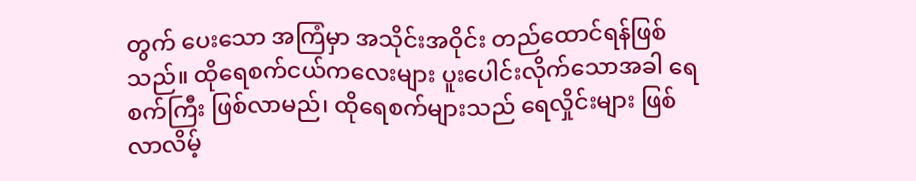တွက် ပေးသော အကြံမှာ အသိုင်းအဝိုင်း တည်ထောင်ရန်ဖြစ်သည်။ ထိုရေစက်ငယ်ကလေးများ ပူးပေါင်းလိုက်သောအခါ ရေစက်ကြီး ဖြစ်လာမည်၊ ထိုရေစက်များသည် ရေလှိုင်းများ ဖြစ်လာလိမ့်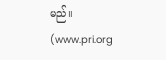မည်။
(www.pri.org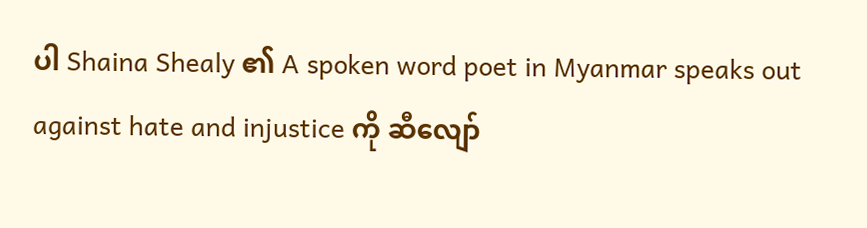ပါ Shaina Shealy ၏ A spoken word poet in Myanmar speaks out against hate and injustice ကို ဆီလျော်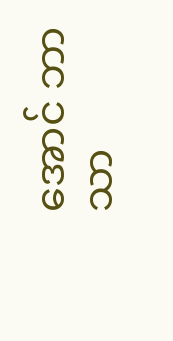အောင် ဘာသာ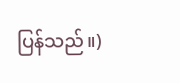ပြန်သည်။)